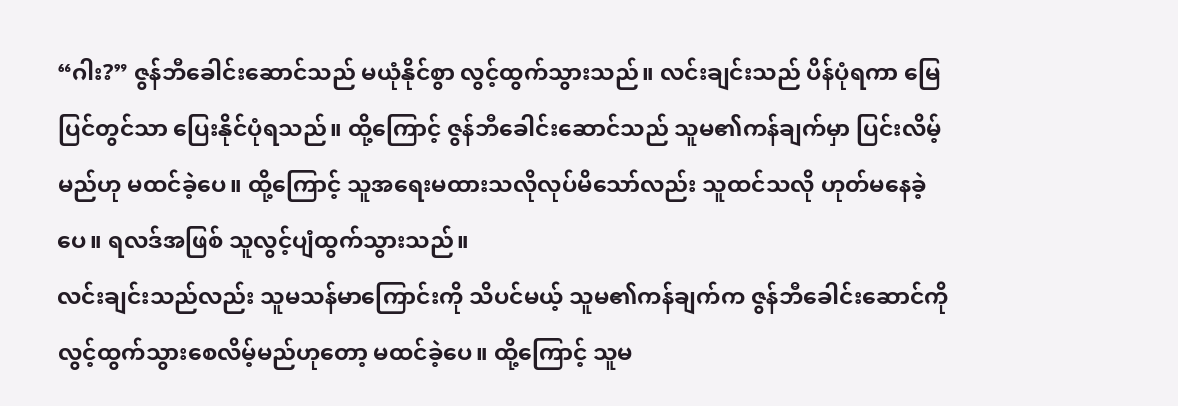“ဂါး?” ဇွန်ဘီခေါင်းဆောင်သည် မယုံနိုင်စွာ လွင့်ထွက်သွားသည်။ လင်းချင်းသည် ပိန်ပုံရကာ မြေပြင်တွင်သာ ပြေးနိုင်ပုံရသည်။ ထို့ကြောင့် ဇွန်ဘီခေါင်းဆောင်သည် သူမ၏ကန်ချက်မှာ ပြင်းလိမ့်မည်ဟု မထင်ခဲ့ပေ။ ထို့ကြောင့် သူအရေးမထားသလိုလုပ်မိသော်လည်း သူထင်သလို ဟုတ်မနေခဲ့ပေ။ ရလဒ်အဖြစ် သူလွင့်ပျံထွက်သွားသည်။
လင်းချင်းသည်လည်း သူမသန်မာကြောင်းကို သိပင်မယ့် သူမ၏ကန်ချက်က ဇွန်ဘီခေါင်းဆောင်ကို လွင့်ထွက်သွားစေလိမ့်မည်ဟုတော့ မထင်ခဲ့ပေ။ ထို့ကြောင့် သူမ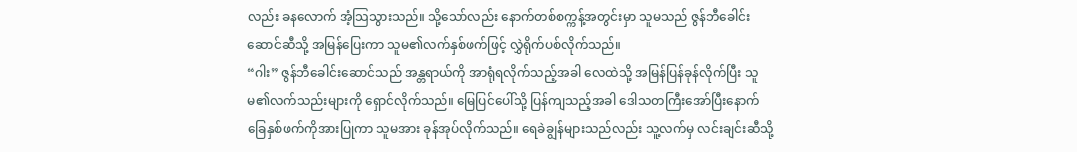လည်း ခနလောက် အံ့သြသွားသည်။ သို့သော်လည်း နောက်တစ်စက္ကန့်အတွင်းမှာ သူမသည် ဇွန်ဘီခေါင်းဆောင်ဆီသို့ အမြန်ပြေးကာ သူမ၏လက်နှစ်ဖက်ဖြင့် လွှဲရိုက်ပစ်လိုက်သည်။
“ဂါး” ဇွန်ဘီခေါင်းဆောင်သည် အန္တရာယ်ကို အာရုံရလိုက်သည့်အခါ လေထဲသို့ အမြန်ပြန်ခုန်လိုက်ပြီး သူမ၏လက်သည်းများကို ရှောင်လိုက်သည်။ မြေပြင်ပေါ်သို့ ပြန်ကျသည့်အခါ ဒေါသတကြီးအော်ပြီးနောက် ခြေနှစ်ဖက်ကိုအားပြုကာ သူမအား ခုန်အုပ်လိုက်သည်။ ရေခဲချွန်များသည်လည်း သူ့လက်မှ လင်းချင်းဆီသို့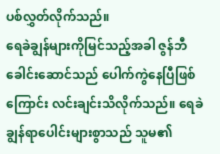ပစ်လွှတ်လိုက်သည်။
ရေခဲချွန်များကိုမြင်သည့်အခါ ဇွန်ဘီခေါင်းဆောင်သည် ပေါက်ကွဲနေပြီဖြစ်ကြောင်း လင်းချင်းသိလိုက်သည်။ ရေခဲချွန်ရာပေါင်းများစွာသည် သူမ၏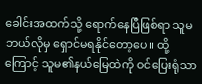ခေါင်းအထက်သို့ ရောက်နေပြီဖြစ်ရာ သူမဘယ်လိုမှ ရှောင်မရနိုင်တော့ပေ။ ထို့ကြောင့် သူမ၏နယ်မြေထဲကို ဝင်ပြေးရုံသာ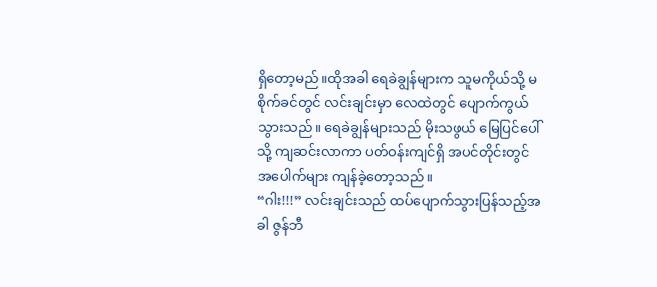ရှိတော့မည်။ထိုအခါ ရေခဲချွန်များက သူမကိုယ်သို့ မစိုက်ခင်တွင် လင်းချင်းမှာ လေထဲတွင် ပျောက်ကွယ်သွားသည်။ ရေခဲချွန်များသည် မိုးသဖွယ် မြေပြင်ပေါ်သို့ ကျဆင်းလာကာ ပတ်ဝန်းကျင်ရှိ အပင်တိုင်းတွင် အပေါက်များ ကျန်ခဲ့တော့သည်။
“ဂါး!!!” လင်းချင်းသည် ထပ်ပျောက်သွားပြန်သည့်အခါ ဇွန်ဘီ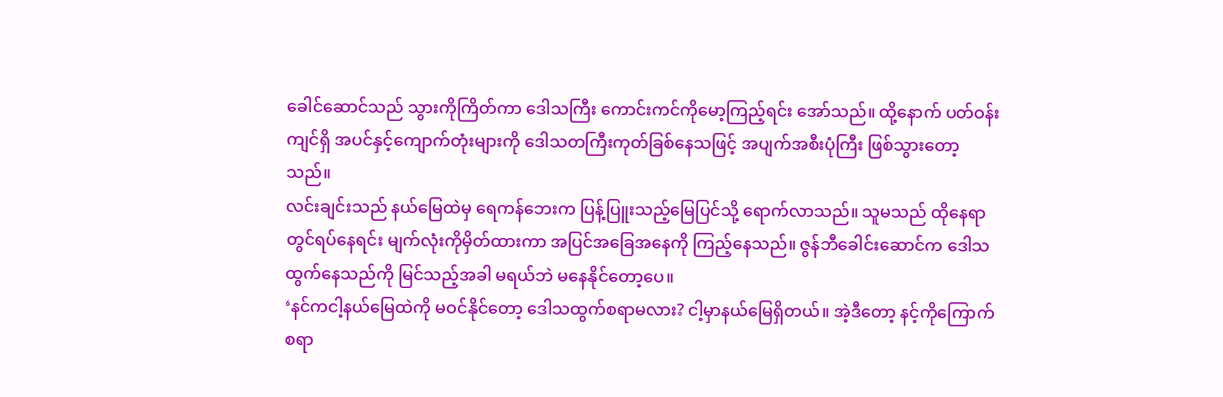ခေါင်ဆောင်သည် သွားကိုကြိတ်ကာ ဒေါသကြီး ကောင်းကင်ကိုမော့ကြည့်ရင်း အော်သည်။ ထို့နောက် ပတ်ဝန်းကျင်ရှိ အပင်နှင့်ကျောက်တုံးများကို ဒေါသတကြီးကုတ်ခြစ်နေသဖြင့် အပျက်အစီးပုံကြီး ဖြစ်သွားတော့သည်။
လင်းချင်းသည် နယ်မြေထဲမှ ရေကန်ဘေးက ပြန့်ပြူးသည့်မြေပြင်သို့ ရောက်လာသည်။ သူမသည် ထိုနေရာတွင်ရပ်နေရင်း မျက်လုံးကိုမှိတ်ထားကာ အပြင်အခြေအနေကို ကြည့်နေသည်။ ဇွန်ဘီခေါင်းဆောင်က ဒေါသထွက်နေသည်ကို မြင်သည့်အခါ မရယ်ဘဲ မနေနိုင်တော့ပေ။
‘နင်ကငါ့နယ်မြေထဲကို မဝင်နိုင်တော့ ဒေါသထွက်စရာမလား? ငါ့မှာနယ်မြေရှိတယ်။ အဲ့ဒီတော့ နင့်ကိုကြောက်စရာ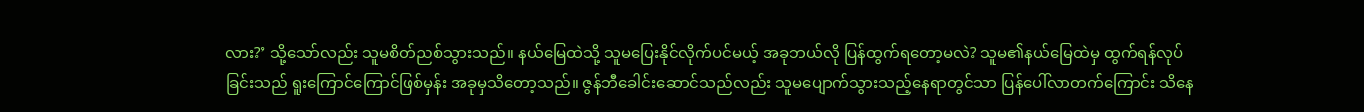လား?’ သို့သော်လည်း သူမစိတ်ညစ်သွားသည်။ နယ်မြေထဲသို့ သူမပြေးနိုင်လိုက်ပင်မယ့် အခုဘယ်လို ပြန်ထွက်ရတော့မလဲ? သူမ၏နယ်မြေထဲမှ ထွက်ရန်လုပ်ခြင်းသည် ရူးကြောင်ကြောင်ဖြစ်မှန်း အခုမှသိတော့သည်။ ဇွန်ဘီခေါင်းဆောင်သည်လည်း သူမပျောက်သွားသည့်နေရာတွင်သာ ပြန်ပေါ်လာတက်ကြောင်း သိနေ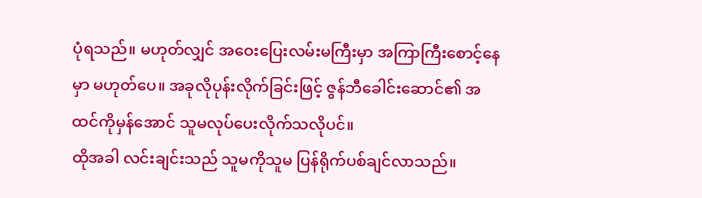ပုံရသည်။ မဟုတ်လျှင် အဝေးပြေးလမ်းမကြီးမှာ အကြာကြီးစောင့်နေမှာ မဟုတ်ပေ။ အခုလိုပုန်းလိုက်ခြင်းဖြင့် ဇွန်ဘီခေါင်းဆောင်၏ အထင်ကိုမှန်အောင် သူမလုပ်ပေးလိုက်သလိုပင်။
ထိုအခါ လင်းချင်းသည် သူမကိုသူမ ပြန်ရိုက်ပစ်ချင်လာသည်။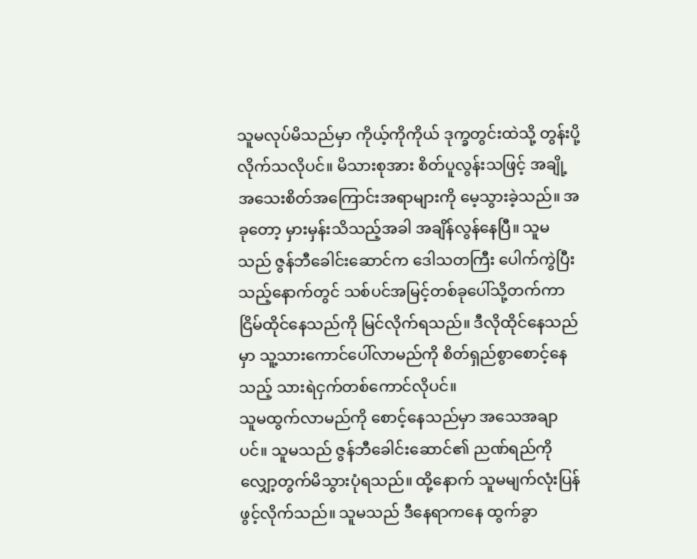သူမလုပ်မိသည်မှာ ကိုယ့်ကိုကိုယ် ဒုက္ခတွင်းထဲသို့ တွန်းပို့လိုက်သလိုပင်။ မိသားစုအား စိတ်ပူလွန်းသဖြင့် အချို့အသေးစိတ်အကြောင်းအရာများကို မေ့သွားခဲ့သည်။ အခုတော့ မှားမှန်းသိသည့်အခါ အချိန်လွန်နေပြီ။ သူမသည် ဇွန်ဘီခေါင်းဆောင်က ဒေါသတကြီး ပေါက်ကွဲပြီးသည့်နောက်တွင် သစ်ပင်အမြင့်တစ်ခုပေါ်သို့တက်ကာ ငြိမ်ထိုင်နေသည်ကို မြင်လိုက်ရသည်။ ဒီလိုထိုင်နေသည်မှာ သူ့သားကောင်ပေါ်လာမည်ကို စိတ်ရှည်စွာစောင့်နေသည့် သားရဲငှက်တစ်ကောင်လိုပင်။
သူမထွက်လာမည်ကို စောင့်နေသည်မှာ အသေအချာပင်။ သူမသည် ဇွန်ဘီခေါင်းဆောင်၏ ညဏ်ရည်ကို လျှော့တွက်မိသွားပုံရသည်။ ထို့နောက် သူမမျက်လုံးပြန်ဖွင့်လိုက်သည်။ သူမသည် ဒီနေရာကနေ ထွက်ခွာ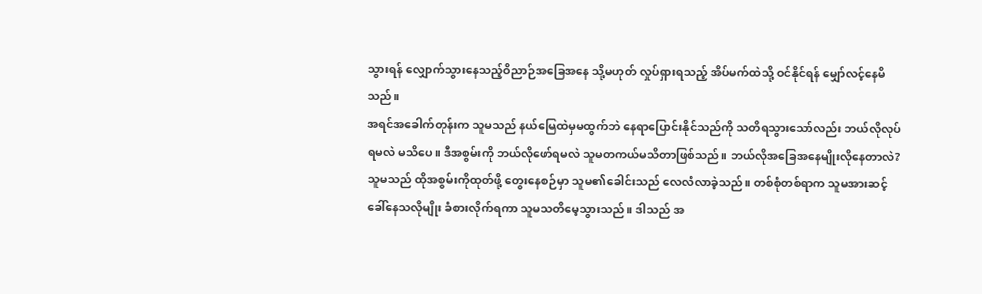သွားရန် လျှောက်သွားနေသည့်ဝိညာဉ်အခြေအနေ သို့မဟုတ် လှုပ်ရှားရသည့် အိပ်မက်ထဲသို့ ဝင်နိုင်ရန် မျှော်လင့်နေမိသည်။
အရင်အခေါက်တုန်းက သူမသည် နယ်မြေထဲမှမထွက်ဘဲ နေရာပြောင်းနိုင်သည်ကို သတိရသွားသော်လည်း ဘယ်လိုလုပ်ရမလဲ မသိပေ။ ဒီအစွမ်းကို ဘယ်လိုဖော်ရမလဲ သူမတကယ်မသိတာဖြစ်သည်။ ဘယ်လိုအခြေအနေမျိုးလိုနေတာလဲ?
သူမသည် ထိုအစွမ်းကိုထုတ်ဖို့ တွေးနေစဉ်မှာ သူမ၏ခေါင်းသည် လေလံလာခဲ့သည်။ တစ်စုံတစ်ရာက သူမအားဆင့်ခေါ်နေသလိုမျိုး ခံစားလိုက်ရကာ သူမသတိမေ့သွားသည်။ ဒါသည် အ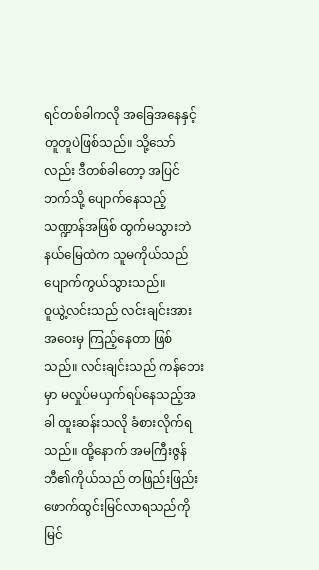ရင်တစ်ခါကလို အခြေအနေနှင့် တူတူပဲဖြစ်သည်။ သို့သော်လည်း ဒီတစ်ခါတော့ အပြင်ဘက်သို့ ပျောက်နေသည့်သဏ္ဍာန်အဖြစ် ထွက်မသွားဘဲ နယ်မြေထဲက သူမကိုယ်သည် ပျောက်ကွယ်သွားသည်။
ဝူယွဲ့လင်းသည် လင်းချင်းအား အဝေးမှ ကြည့်နေတာ ဖြစ်သည်။ လင်းချင်းသည် ကန်ဘေးမှာ မလှုပ်မယှက်ရပ်နေသည့်အခါ ထူးဆန်းသလို ခံစားလိုက်ရသည်။ ထို့နောက် အမကြီးဇွန်ဘီ၏ကိုယ်သည် တဖြည်းဖြည်းဖောက်ထွင်းမြင်လာရသည်ကို မြင်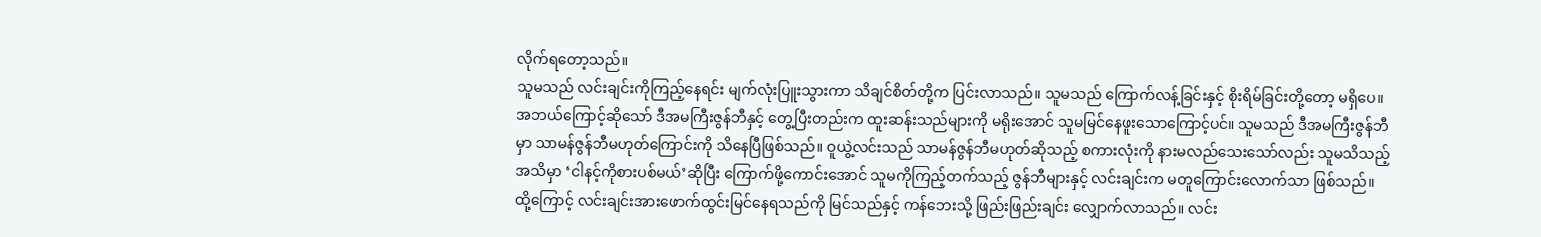လိုက်ရတော့သည်။
သူမသည် လင်းချင်းကိုကြည့်နေရင်း မျက်လုံးပြူးသွားကာ သိချင်စိတ်တို့က ပြင်းလာသည်။ သူမသည် ကြောက်လန့်ခြင်းနှင့် စိုးရိမ်ခြင်းတို့တော့ မရှိပေ။ အဘယ်ကြောင့်ဆိုသော် ဒီအမကြီးဇွန်ဘီနှင့် တွေ့ပြီးတည်းက ထူးဆန်းသည်များကို မရိုးအောင် သူမမြင်နေဖူးသောကြောင့်ပင်။ သူမသည် ဒီအမကြီးဇွန်ဘီမှာ သာမန်ဇွန်ဘီမဟုတ်ကြောင်းကို သိနေပြီဖြစ်သည်။ ဝူယွဲ့လင်းသည် သာမန်ဇွန်ဘီမဟုတ်ဆိုသည့် စကားလုံးကို နားမလည်သေးသော်လည်း သူမသိသည့်အသိမှာ ‘ငါနင့်ကိုစားပစ်မယ်’ဆိုပြီး ကြောက်ဖို့ကောင်းအောင် သူမကိုကြည့်တက်သည့် ဇွန်ဘီများနှင့် လင်းချင်းက မတူကြောင်းလောက်သာ ဖြစ်သည်။
ထို့ကြောင့် လင်းချင်းအားဖောက်ထွင်းမြင်နေရသည်ကို မြင်သည်နှင့် ကန်ဘေးသို့ ဖြည်းဖြည်းချင်း လျှောက်လာသည်။ လင်း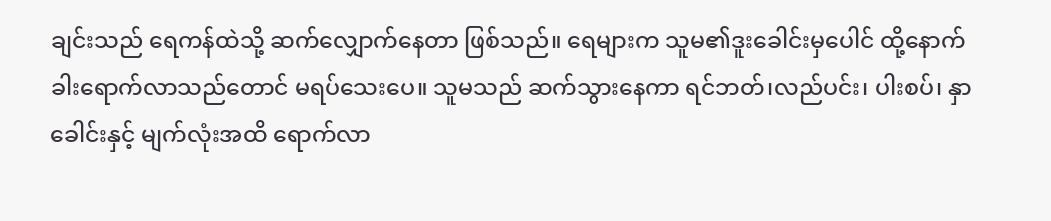ချင်းသည် ရေကန်ထဲသို့ ဆက်လျှောက်နေတာ ဖြစ်သည်။ ရေများက သူမ၏ဒူးခေါင်းမှပေါင် ထို့နောက်ခါးရောက်လာသည်တောင် မရပ်သေးပေ။ သူမသည် ဆက်သွားနေကာ ရင်ဘတ်၊လည်ပင်း၊ ပါးစပ်၊ နှာခေါင်းနှင့် မျက်လုံးအထိ ရောက်လာ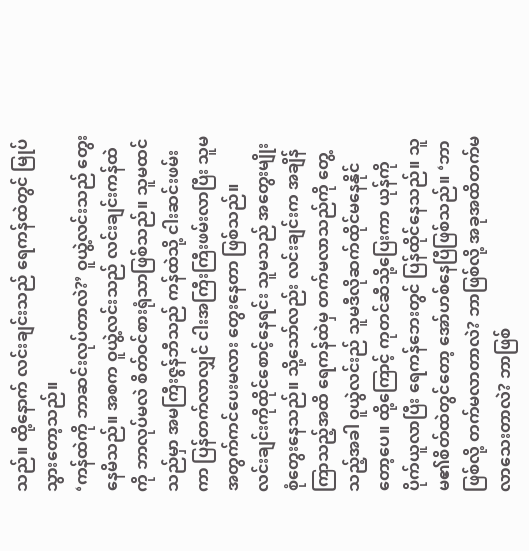သည်။ ထို့နောက် လင်းချင်းသည် ရေကန်ထဲတွင် မြုပ်သွားတော့သည်။
‘ကန်ထဲကို ဘာဆင်းလုပ်တာလဲ?’ ဝူယွဲ့လင်းသည် တွေးနေမိသည်။ အစက ဝူယွဲ့လင်းသည် လင်းချင်းကန်ထဲကို ဘာလုပ်မလဲ စိတ်ဝင်စားရုံသာဖြစ်သည်။ သူမထင်သည်မှာ အမကြီးဇွန်ဘီသည် ကန်ထဲသို့ ငါးဆင်းဖမ်းကာ ပြန်တက်လာလျှင် ငါးအကြီးကြီးဖမ်းလာပြီး သူမအတွက်ကင်ပေးမလား တွေးနေတာ ဖြစ်သည်။
လင်းချင်းကိုထိုင်စောင့်နေရင်း သူမသည် အတွေးမျိုးစုံတွေးနေသည်။ သို့သော်လည်း လင်းချင်းက အချိန်ကြာသည့်အထိ ရေကန်ထဲမှ တက်မလာသည်ကို တွေ့သည့်အခါ ဝူယွဲလင်းည် သူမဒီလိုဆက်ထိုင်မနေနိုင်တော့ပေ။ ထို့ကြောင့် ကုတင်ဆီသို့ပြေးကာ ယုန်ကိုပိုက်ယူလာပြီး ရေကန်ဘေးတွင် ပြန်ထိုင်နေသည်။ သူမ၏စိတ်ထဲတွင်တော့ အော်ဟစ်နေပြီဖြစ်သည်။ ‘ဘာဖြစ်လို့ တက်မလာတာလဲ? ဘာဖြစ်လို့ အခုအထိတက်မလာသေးတာလဲ? ဘာဖြစ်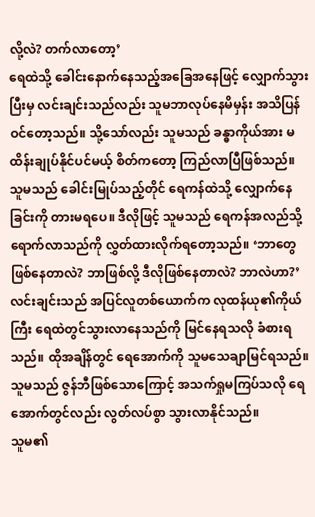လို့လဲ? တက်လာတော့’
ရေထဲသို့ ခေါင်းနောက်နေသည့်အခြေအနေဖြင့် လျှောက်သွားပြီးမှ လင်းချင်းသည်လည်း သူမဘာလုပ်နေမိမှန်း အသိပြန်ဝင်တော့သည်။ သို့သော်လည်း သူမသည် ခန္ဓာကိုယ်အား မထိန်းချုပ်နိုင်ပင်မယ့် စိတ်ကတော့ ကြည်လာပြီဖြစ်သည်။ သူမသည် ခေါင်းမြုပ်သည့်တိုင် ရေကန်ထဲသို့ လျှောက်နေခြင်းကို တားမရပေ။ ဒီလိုဖြင့် သူမသည် ရေကန်အလည်သို့ ရောက်လာသည်ကို လွှတ်ထားလိုက်ရတော့သည်။ ‘ဘာတွေဖြစ်နေတာလဲ? ဘာဖြစ်လို့ ဒီလိုဖြစ်နေတာလဲ? ဘာလဲဟာ?’
လင်းချင်းသည် အပြင်လူတစ်ယောက်က လုထန်ယု၏ကိုယ်ကြီး ရေထဲတွင်သွားလာနေသည်ကို မြင်နေရသလို ခံစားရသည်။ ထိုအချိန်တွင် ရေအောက်ကို သူမသေချာမြင်ရသည်။ သူမသည် ဇွန်ဘီဖြစ်သောကြောင့် အသက်ရှုမကြပ်သလို ရေအောက်တွင်လည်း လွတ်လပ်စွာ သွားလာနိုင်သည်။
သူမ၏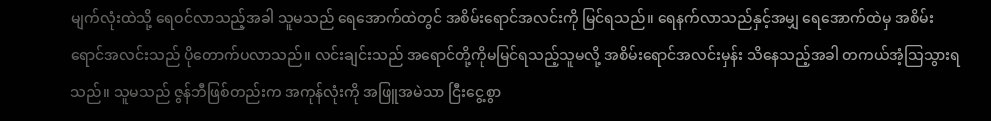မျက်လုံးထဲသို့ ရေဝင်လာသည့်အခါ သူမသည် ရေအောက်ထဲတွင် အစိမ်းရောင်အလင်းကို မြင်ရသည်။ ရေနက်လာသည်နှင့်အမျှ ရေအောက်ထဲမှ အစိမ်းရောင်အလင်းသည် ပိုတောက်ပလာသည်။ လင်းချင်းသည် အရောင်တို့ကိုမမြင်ရသည့်သူမလို့ အစိမ်းရောင်အလင်းမှန်း သိနေသည့်အခါ တကယ်အံ့သြသွားရသည်။ သူမသည် ဇွန်ဘီဖြစ်တည်းက အကုန်လုံးကို အဖြူအမဲသာ ငြီးငွေ့စွာ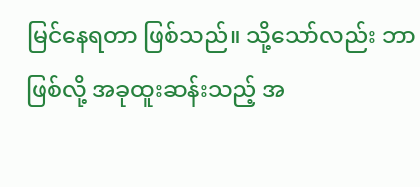မြင်နေရတာ ဖြစ်သည်။ သို့သော်လည်း ဘာဖြစ်လို့ အခုထူးဆန်းသည့် အ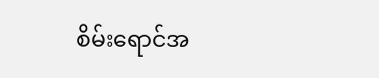စိမ်းရောင်အ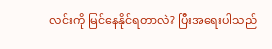လင်းကို မြင်နေနိုင်ရတာလဲ? ပြီးအရေးပါသည်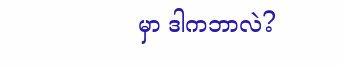မှာ ဒါကဘာလဲ?